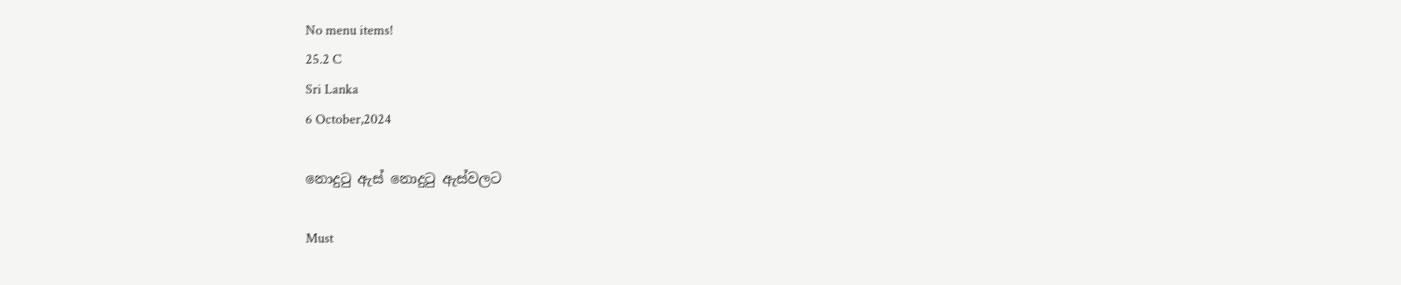No menu items!
25.2 C
Sri Lanka
6 October,2024

නොදුටු ඇස් නොදුටු ඇස්වලට

Must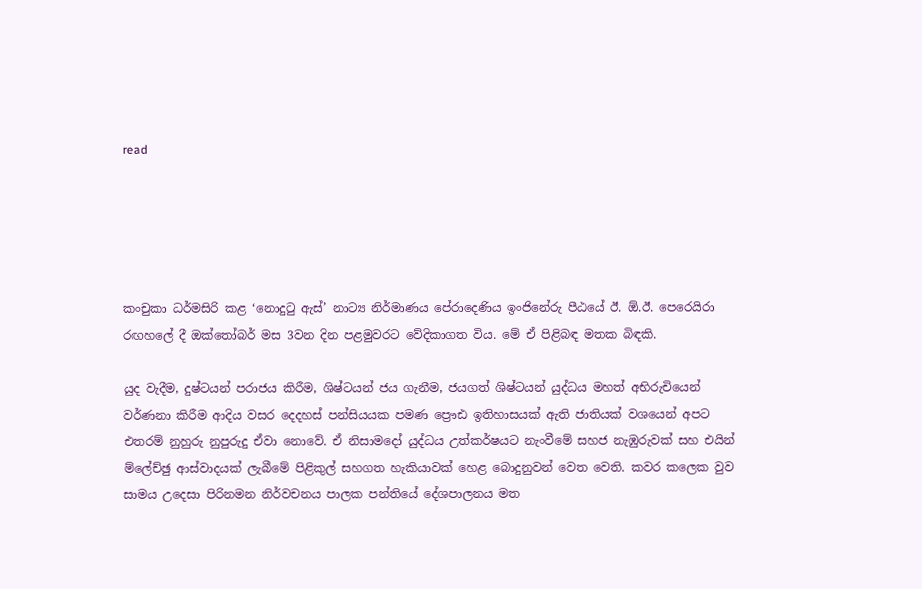read





කංචුකා ධර්මසිරි කළ ‘නොදුටු ඇස්’ නාට්‍ය නිර්මාණය පේරාදෙණිය ඉංජිනේරු පීඨයේ ඊ. ඕ.ඊ. පෙරෙයිරා රඟහලේ දී ඔක්තෝබර් මස 3වන දින පළමුවරට වේදිකාගත විය. මේ ඒ පිළිබඳ මතක බිඳකි.

යුද වැදීම, දුෂ්ටයන් පරාජය කිරීම, ශිෂ්ටයන් ජය ගැනීම, ජයගත් ශිෂ්ටයන් යුද්ධය මහත් අභිරුචියෙන් වර්ණනා කිරීම ආදිය වසර දෙදහස් පන්සියයක පමණ ප්‍රෞඪ ඉතිහාසයක් ඇති ජාතියක් වශයෙන් අපට එතරම් නුහුරු නුපුරුදු ඒවා නොවේ. ඒ නිසාමදෝ යුද්ධය උත්කර්ෂයට නැංවීමේ සහජ නැඹුරුවක් සහ එයින් ම්ලේච්ඡු ආස්වාදයක් ලැබීමේ පිළිකුල් සහගත හැකියාවක් හෙළ බොදුනුවන් වෙත වෙති. කවර කලෙක වුව සාමය උදෙසා පිරිනමන නිර්වචනය පාලක පන්තියේ දේශපාලනය මත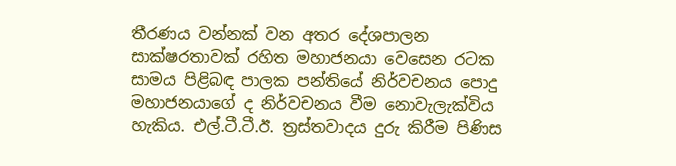තීරණය වන්නක් වන අතර දේශපාලන සාක්ෂරතාවක් රහිත මහාජනයා වෙසෙන රටක සාමය පිළිබඳ පාලක පන්තියේ නිර්වචනය පොදු මහාජනයාගේ ද නිර්වචනය වීම නොවැලැක්විය හැකිය. එල්.ටී.ටී.ඊ. ත්‍රස්තවාදය දුරු කිරීම පිණිස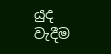යුද වැදීම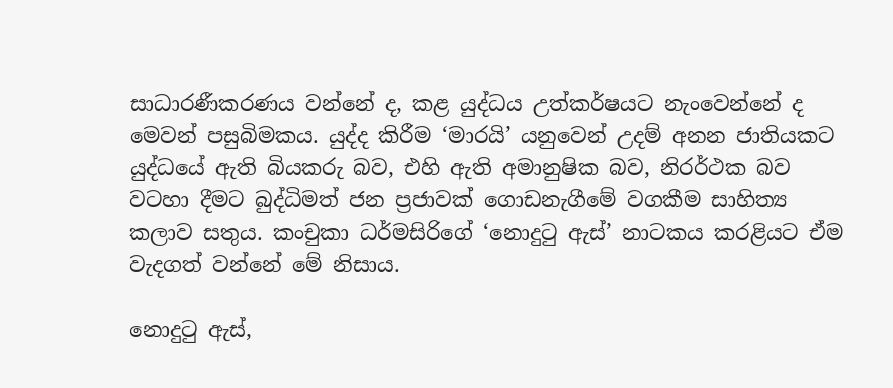සාධාරණීකරණය වන්නේ ද, කළ යුද්ධය උත්කර්ෂයට නැංවෙන්නේ ද මෙවන් පසුබිමකය. යුද්ද කිරීම ‘මාරයි’ යනුවෙන් උදම් අනන ජාතියකට යුද්ධයේ ඇති බියකරු බව, එහි ඇති අමානුෂික බව, නිරර්ථක බව වටහා දීමට බුද්ධිමත් ජන ප්‍රජාවක් ගොඩනැගීමේ වගකීම සාහිත්‍ය කලාව සතුය. කංචුකා ධර්මසිරිගේ ‘නොදුටු ඇස්’ නාටකය කරළියට ඒම වැදගත් වන්නේ මේ නිසාය.

නොදුටු ඇස්,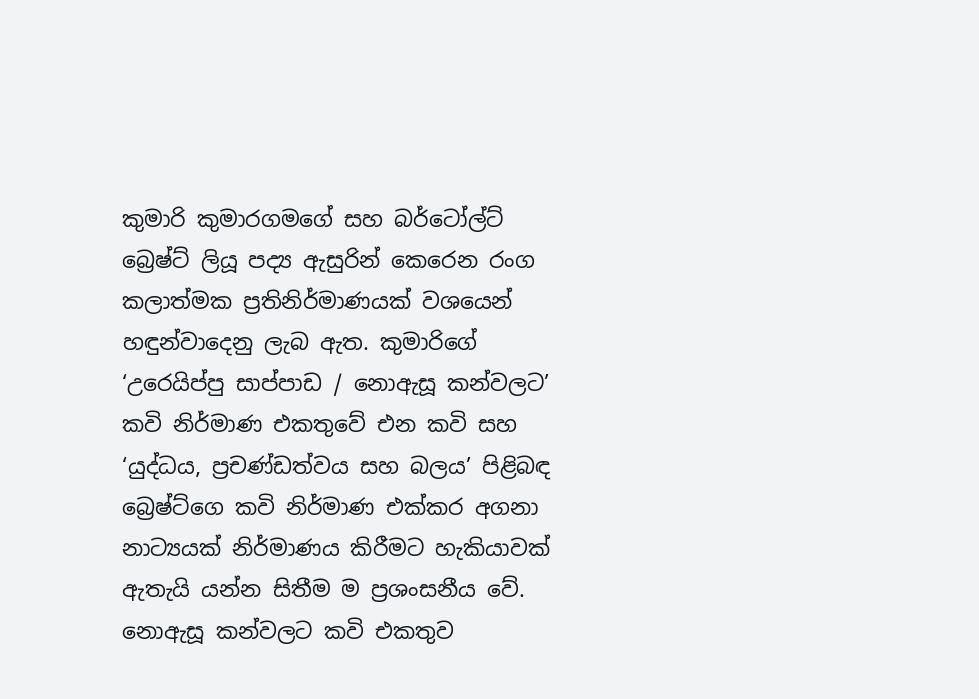කුමාරි කුමාරගමගේ සහ බර්ටෝල්ට් බ්‍රෙෂ්ට් ලියූ පද්‍ය ඇසුරින් කෙරෙන රංග කලාත්මක ප්‍රතිනිර්මාණයක් වශයෙන් හඳුන්වාදෙනු ලැබ ඇත. කුමාරිගේ ‘උරෙයිප්පු සාප්පාඩ / නොඇසූ කන්වලට’ කවි නිර්මාණ එකතුවේ එන කවි සහ ‘යුද්ධය, ප්‍රචණ්ඩත්වය සහ බලය’ පිළිබඳ බ්‍රෙෂ්ට්ගෙ කවි නිර්මාණ එක්කර අගනා නාට්‍යයක් නිර්මාණය කිරීමට හැකියාවක් ඇතැයි යන්න සිතීම ම ප්‍රශංසනීය වේ. නොඇසූ කන්වලට කවි එකතුව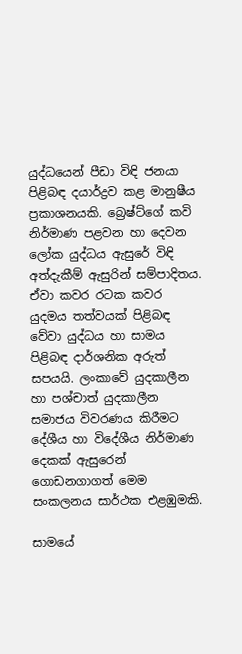යුද්ධයෙන් පීඩා විඳි ජනයා පිළිබඳ දයාර්ද්‍රව කළ මානුෂීය ප්‍රකාශනයකි. බ්‍රෙෂ්ට්ගේ කවි නිර්මාණ පළවන හා දෙවන ලෝක යුද්ධය ඇසුරේ විඳි අත්දැකීම් ඇසුරින් සම්පාදිතය. ඒවා කවර රටක කවර යුදමය තත්වයක් පිළිබඳ වේවා යුද්ධය හා සාමය පිළිබඳ දාර්ශනික අරුත් සපයයි. ලංකාවේ යුදකාලීන හා පශ්චාත් යුදකාලීන සමාජය විවරණය කිරීමට දේශීය හා විදේශීය නිර්මාණ දෙකක් ඇසුරෙන් ගොඩනගාගත් මෙම සංකලනය සාර්ථක එළඹුමකි.

සාමයේ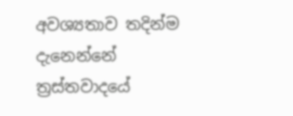අවශ්‍යතාව තදින්ම දැනෙන්නේ ත්‍රස්තවාදයේ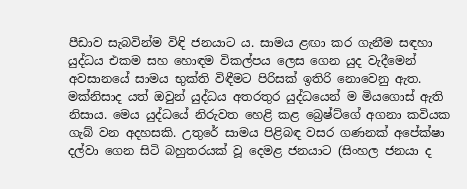පීඩාව සැබවින්ම විඳි ජනයාට ය. සාමය ළඟා කර ගැනීම සඳහා යුද්ධය එකම සහ හොඳම විකල්පය ලෙස ගෙන යුද වැදීමෙන් අවසානයේ සාමය භුක්ති විඳීමට පිරිසක් ඉතිරි නොවෙනු ඇත. මක්නිසාද යත් ඔවුන් යුද්ධය අතරතුර යුද්ධයෙන් ම මියගොස් ඇති නිසාය. මෙය යුද්ධයේ නිරුවත හෙළි කළ බ්‍රෙෂ්ට්ගේ අගනා කවියක ගැබ් වන අදහසකි. උතුරේ සාමය පිළිබඳ වසර ගණනක් අපේක්ෂා දල්වා ගෙන සිටි බහුතරයක් වූ දෙමළ ජනයාට (සිංහල ජනයා ද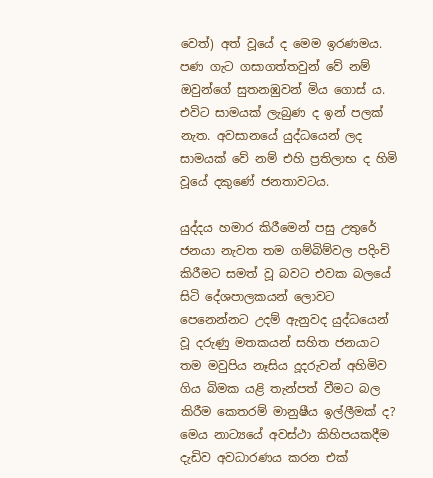වෙත්) අත් වූයේ ද මෙම ඉරණමය. පණ ගැට ගසාගත්තවුන් වේ නම් ඔවුන්ගේ සුතනඹුවන් මිය ගොස් ය. එවිට සාමයක් ලැබුණ ද ඉන් පලක් නැත. අවසානයේ යුද්ධයෙන් ලද සාමයක් වේ නම් එහි ප්‍රතිලාභ ද හිමි වූයේ දකුණේ ජනතාවටය.

යුද්දය හමාර කිරීමෙන් පසු උතුරේ ජනයා නැවත තම ගම්බිම්වල පදිංචි කිරීමට සමත් වූ බවට එවක බලයේ සිටි දේශපාලකයන් ලොවට පෙනෙන්නට උදම් ඇනුවද යුද්ධයෙන් වූ දරුණු මතකයන් සහිත ජනයාට තම මවුපිය නෑසිය දූදරුවන් අහිමිව ගිය බිමක යළි තැන්පත් වීමට බල කිරීම කෙතරම් මානුෂීය ඉල්ලීමක් ද? මෙය නාට්‍යයේ අවස්ථා කිහිපයකදීම දැඩිව අවධාරණය කරන එක්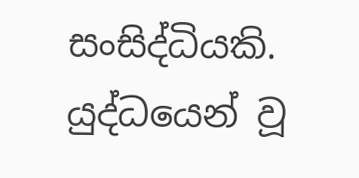සංසිද්ධියකි. යුද්ධයෙන් වූ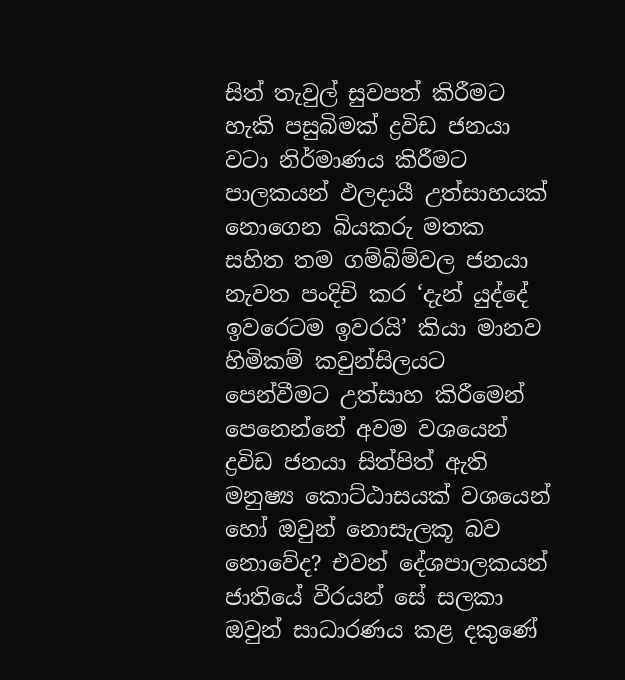සිත් තැවුල් සුවපත් කිරීමට හැකි පසුබිමක් ද්‍රවිඩ ජනයා වටා නිර්මාණය කිරීමට පාලකයන් ඵලදායී උත්සාහයක් නොගෙන බියකරු මතක සහිත තම ගම්බිම්වල ජනයා නැවත පංදිචි කර ‘දැන් යුද්දේ ඉවරෙටම ඉවරයි’ කියා මානව හිමිකම් කවුන්සිලයට පෙන්වීමට උත්සාහ කිරීමෙන් පෙනෙන්නේ අවම වශයෙන් ද්‍රවිඩ ජනයා සිත්පිත් ඇති මනුෂ්‍ය කොට්ඨාසයක් වශයෙන් හෝ ඔවුන් නොසැලකූ බව නොවේද? එවන් දේශපාලකයන් ජාතියේ වීරයන් සේ සලකා ඔවුන් සාධාරණය කළ දකුණේ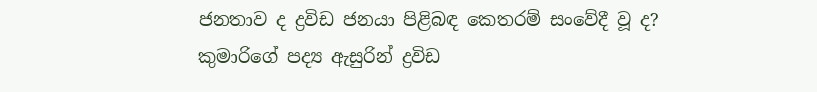ජනතාව ද ද්‍රවිඩ ජනයා පිළිබඳ කෙතරම් සංවේදී වූ ද?
කුමාරිගේ පද්‍ය ඇසුරින් ද්‍රවිඩ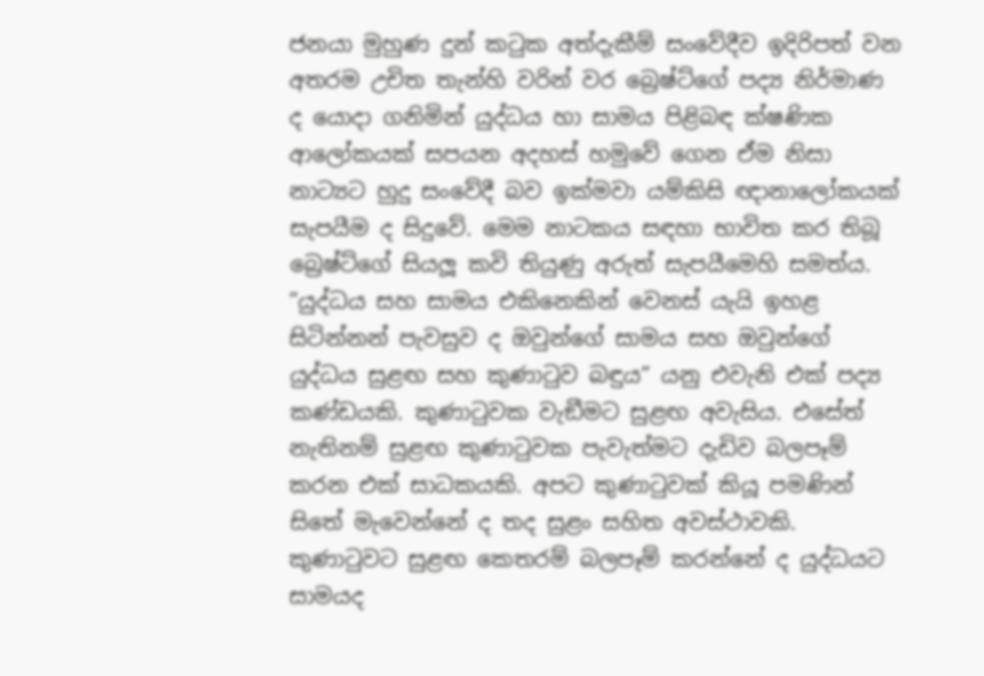ජනයා මුහුණ දුන් කටුක අත්දැකීම් සංවේදීව ඉදිරිපත් වන අතරම උචිත තැන්හි වරින් වර බ්‍රෙෂ්ට්ගේ පද්‍ය නිර්මාණ ද යොදා ගනිමින් යුද්ධය හා සාමය පිළිබඳ ක්ෂණික ආලෝකයක් සපයන අදහස් හමුවේ ගෙන ඒම නිසා නාට්‍යට හුදු සංවේදී බව ඉක්මවා යම්කිසි ඥානාලෝකයක් සැපයීම ද සිදුවේ. මෙම නාටකය සඳහා භාවිත කර තිබූ බ්‍රෙෂ්ට්ගේ සියලූ‍ කවි තියුණු අරුත් සැපයීමෙහි සමත්ය. ”යුද්ධය සහ සාමය එකිනෙකින් වෙනස් යැයි ඉහළ සිටින්නන් පැවසුව ද ඔවුන්ගේ සාමය සහ ඔවුන්ගේ යුද්ධය සුළඟ සහ කුණාටුව බඳුය” යනු එවැනි එක් පද්‍ය කණ්ඩයකි. කුණාටුවක වැඞීමට සුළඟ අවැසිය. එසේත් නැතිනම් සුළඟ කුණාටුවක පැවැත්මට දැඩිව බලපෑම් කරන එක් සාධකයකි. අපට කුණාටුවක් කියූ පමණින් සිතේ මැවෙන්නේ ද තද සුළං සහිත අවස්ථාවකි. කුණාටුවට සුළඟ කෙතරම් බලපෑම් කරන්නේ ද යුද්ධයට සාමයද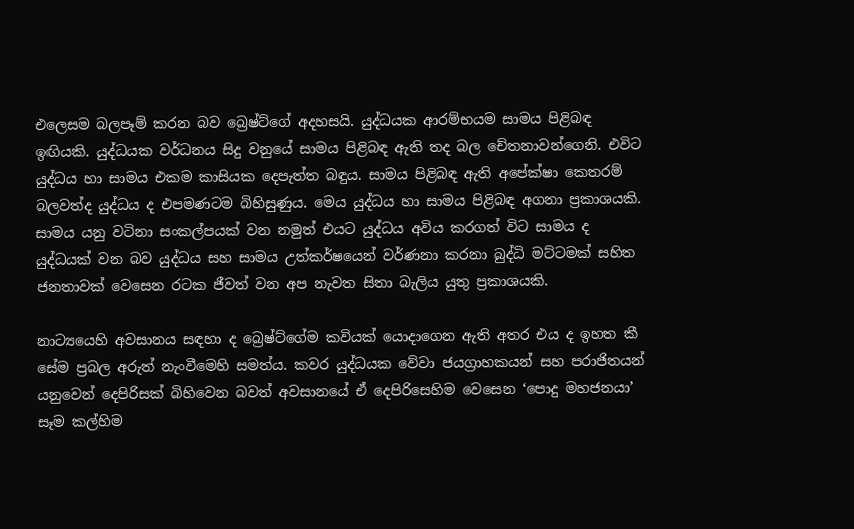එලෙසම බලපෑම් කරන බව බ්‍රෙෂ්ට්ගේ අදහසයි. යුද්ධයක ආරම්භයම සාමය පිළිබඳ ඉඟියකි. යුද්ධයක වර්ධනය සිදු වනුයේ සාමය පිළිබඳ ඇති තද බල චේතනාවන්ගෙනි. එවිට යුද්ධය හා සාමය එකම කාසියක දෙපැත්ත බඳුය. සාමය පිළිබඳ ඇති අපේක්ෂා කෙතරම් බලවත්ද යුද්ධය ද එපමණටම බිහිසුණුය. මෙය යුද්ධය හා සාමය පිළිබඳ අගනා ප්‍රකාශයකි. සාමය යනු වටිනා සංකල්පයක් වන නමුත් එයට යුද්ධය අවිය කරගත් විට සාමය ද යුද්ධයක් වන බව යුද්ධය සහ සාමය උත්කර්ෂයෙන් වර්ණනා කරනා බුද්ධි මට්ටමක් සහිත ජනතාවක් වෙසෙන රටක ජීවත් වන අප නැවත සිතා බැලිය යුතු ප්‍රකාශයකි.

නාට්‍යයෙහි අවසානය සඳහා ද බ්‍රෙෂ්ට්ගේම කවියක් යොදාගෙන ඇති අතර එය ද ඉහත කී සේම ප්‍රබල අරුත් නැංවීමෙහි සමත්ය. කවර යුද්ධයක වේවා ජයග්‍රාහකයන් සහ පරාජිතයන් යනුවෙන් දෙපිරිසක් බිහිවෙන බවත් අවසානයේ ඒ දෙපිරිසෙහිම වෙසෙන ‘පොදු මහජනයා’ සෑම කල්හිම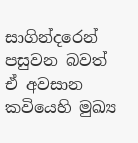සාගින්දරෙන් පසුවන බවත් ඒ අවසාන කවියෙහි මුඛ්‍ය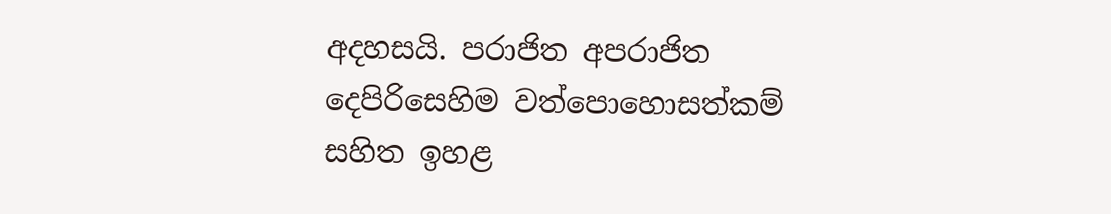අදහසයි. පරාජිත අපරාජිත දෙපිරිසෙහිම වත්පොහොසත්කම් සහිත ඉහළ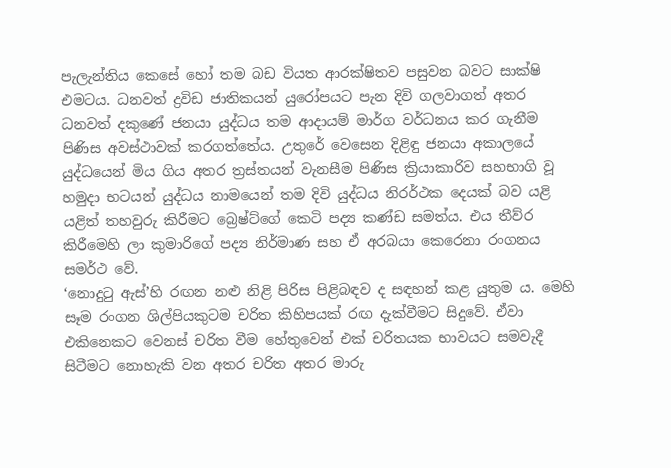පැලැන්තිය කෙසේ හෝ තම බඩ වියත ආරක්ෂිතව පසුවන බවට සාක්ෂි එමටය. ධනවත් ද්‍රවිඩ ජාතිකයන් යුරෝපයට පැන දිවි ගලවාගත් අතර ධනවත් දකුණේ ජනයා යුද්ධය තම ආදායම් මාර්ග වර්ධනය කර ගැනීම පිණිස අවස්ථාවක් කරගත්තේය. උතුරේ වෙසෙන දිළිඳු ජනයා අකාලයේ යුද්ධයෙන් මිය ගිය අතර ත්‍රස්තයන් වැනසීම පිණිස ක්‍රියාකාරිව සහභාගි වූ හමුදා භටයන් යුද්ධය නාමයෙන් තම දිවි යුද්ධය නිරර්ථක දෙයක් බව යළි යළිත් තහවුරු කිරීමට බ්‍රෙෂ්ට්ගේ කෙටි පද්‍ය කණ්ඩ සමත්ය. එය තීව්ර කිරීමෙහි ලා කුමාරිගේ පද්‍ය නිර්මාණ සහ ඒ අරබයා කෙරෙනා රංගනය සමර්ථ වේ.
‘නොදුටු ඇස්’හි රඟන නළු‍ නිළි පිරිස පිළිබඳව ද සඳහන් කළ යුතුම ය. මෙහි සෑම රංගන ශිල්පියකුටම චරිත කිහිපයක් රඟ දැක්වීමට සිදුවේ. ඒවා එකිනෙකට වෙනස් චරිත වීම හේතුවෙන් එක් චරිතයක භාවයට සමවැදී සිටීමට නොහැකි වන අතර චරිත අතර මාරු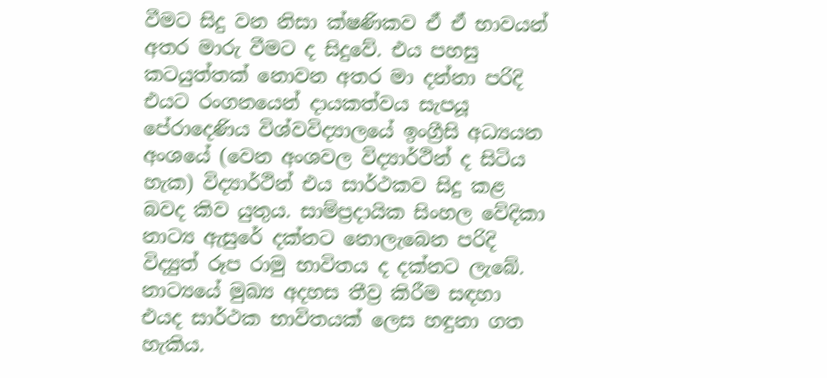වීමට සිදු වන නිසා ක්ෂණිකව ඒ ඒ භාවයන් අතර මාරු වීමට ද සිදුවේ. එය පහසු කටයුත්තක් නොවන අතර මා දන්නා පරිදි එයට රංගනයෙන් දායකත්වය සැපයූ පේරාදෙණිය විශ්වවිද්‍යාලයේ ඉංග්‍රීසි අධ්‍යයන අංශයේ (වෙන අංශවල විද්‍යාර්ථින් ද සිටිය හැක) විද්‍යාර්ථින් එය සාර්ථකව සිදු කළ බවද කිව යුතුය. සාම්ප්‍රදායික සිංහල වේදිකා නාට්‍ය ඇසුරේ දක්නට නොලැබෙන පරිදි විද්‍යුත් රූප රාමු භාවිතය ද දක්නට ලැබේ. නාට්‍යයේ මුඛ්‍ය අදහස තීව්‍ර කිරීම සඳහා එයද සාර්ථක භාවිතයක් ලෙස හඳුනා ගත හැකිය.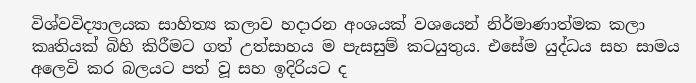විශ්වවිද්‍යාලයක සාහිත්‍ය කලාව හදාරන අංශයක් වශයෙන් නිර්මාණාත්මක කලා කෘතියක් බිහි කිරීමට ගත් උත්සාහය ම පැසසුම් කටයුතුය. එසේම යුද්ධය සහ සාමය අලෙවි කර බලයට පත් වූ සහ ඉදිරියට ද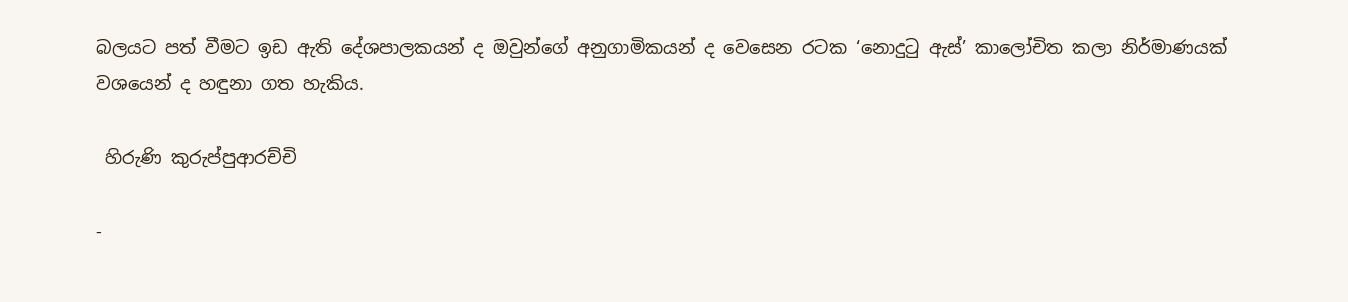බලයට පත් වීමට ඉඩ ඇති දේශපාලකයන් ද ඔවුන්ගේ අනුගාමිකයන් ද වෙසෙන රටක ‘නොදුටු ඇස්’ කාලෝචිත කලා නිර්මාණයක් වශයෙන් ද හඳුනා ගත හැකිය.

 හිරුණි කුරුප්පුආරච්චි

-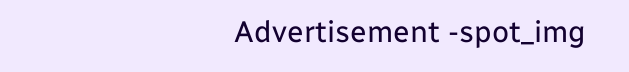Advertisement -spot_img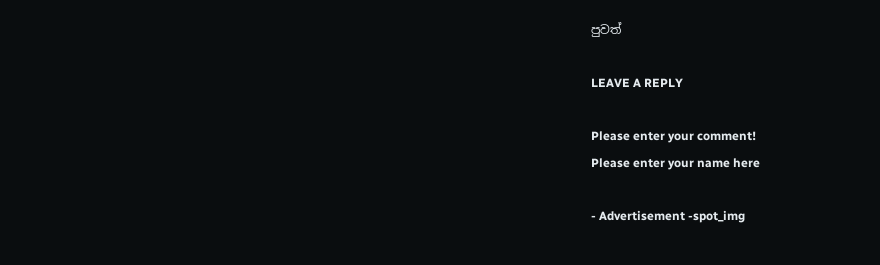පුවත්

LEAVE A REPLY

Please enter your comment!
Please enter your name here

- Advertisement -spot_img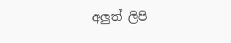අලුත් ලිපි